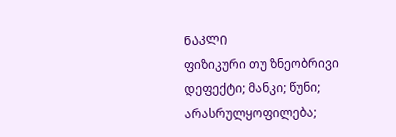ᲜᲐᲙᲚᲘ
ფიზიკური თუ ზნეობრივი დეფექტი; მანკი; წუნი; არასრულყოფილება;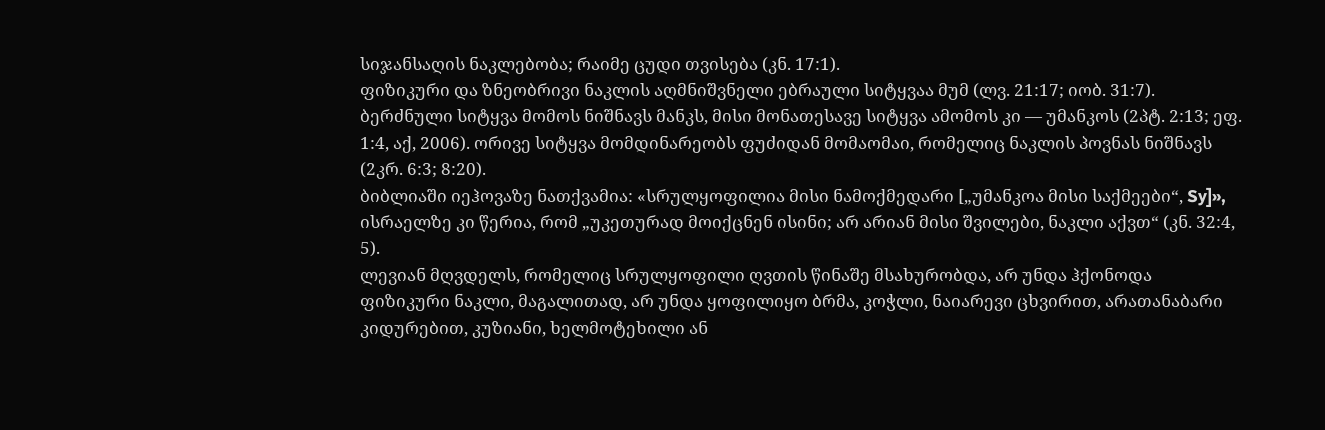სიჯანსაღის ნაკლებობა; რაიმე ცუდი თვისება (კნ. 17:1).
ფიზიკური და ზნეობრივი ნაკლის აღმნიშვნელი ებრაული სიტყვაა მუმ (ლვ. 21:17; იობ. 31:7). ბერძნული სიტყვა მომოს ნიშნავს მანკს, მისი მონათესავე სიტყვა ამომოს კი — უმანკოს (2პტ. 2:13; ეფ. 1:4, აქ, 2006). ორივე სიტყვა მომდინარეობს ფუძიდან მომაომაი, რომელიც ნაკლის პოვნას ნიშნავს (2კრ. 6:3; 8:20).
ბიბლიაში იეჰოვაზე ნათქვამია: «სრულყოფილია მისი ნამოქმედარი [„უმანკოა მისი საქმეები“, Sy]», ისრაელზე კი წერია, რომ „უკეთურად მოიქცნენ ისინი; არ არიან მისი შვილები, ნაკლი აქვთ“ (კნ. 32:4, 5).
ლევიან მღვდელს, რომელიც სრულყოფილი ღვთის წინაშე მსახურობდა, არ უნდა ჰქონოდა ფიზიკური ნაკლი, მაგალითად, არ უნდა ყოფილიყო ბრმა, კოჭლი, ნაიარევი ცხვირით, არათანაბარი კიდურებით, კუზიანი, ხელმოტეხილი ან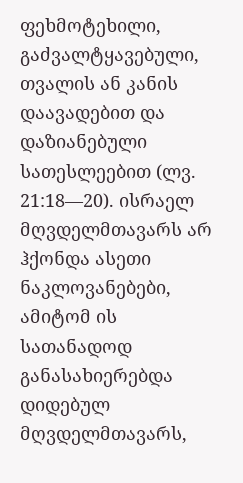ფეხმოტეხილი, გაძვალტყავებული, თვალის ან კანის დაავადებით და დაზიანებული სათესლეებით (ლვ. 21:18—20). ისრაელ მღვდელმთავარს არ ჰქონდა ასეთი ნაკლოვანებები, ამიტომ ის სათანადოდ განასახიერებდა დიდებულ მღვდელმთავარს,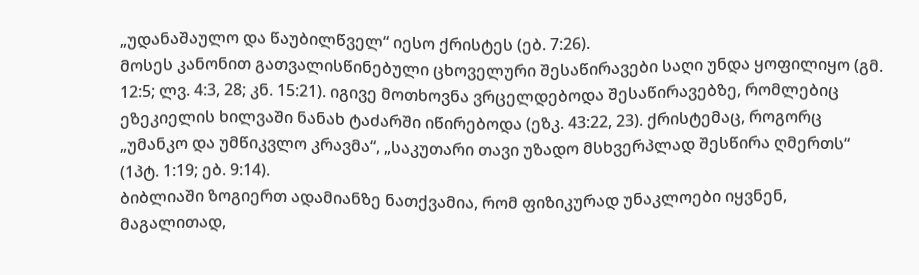„უდანაშაულო და წაუბილწველ“ იესო ქრისტეს (ებ. 7:26).
მოსეს კანონით გათვალისწინებული ცხოველური შესაწირავები საღი უნდა ყოფილიყო (გმ. 12:5; ლვ. 4:3, 28; კნ. 15:21). იგივე მოთხოვნა ვრცელდებოდა შესაწირავებზე, რომლებიც ეზეკიელის ხილვაში ნანახ ტაძარში იწირებოდა (ეზკ. 43:22, 23). ქრისტემაც, როგორც „უმანკო და უმწიკვლო კრავმა“, „საკუთარი თავი უზადო მსხვერპლად შესწირა ღმერთს“ (1პტ. 1:19; ებ. 9:14).
ბიბლიაში ზოგიერთ ადამიანზე ნათქვამია, რომ ფიზიკურად უნაკლოები იყვნენ, მაგალითად,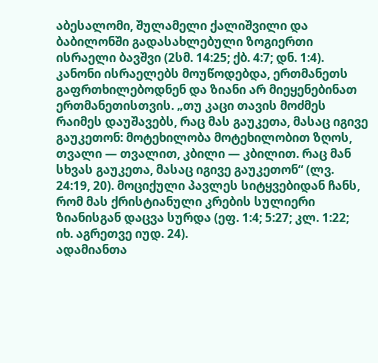აბესალომი, შულამელი ქალიშვილი და ბაბილონში გადასახლებული ზოგიერთი ისრაელი ბავშვი (2სმ. 14:25; ქბ. 4:7; დნ. 1:4). კანონი ისრაელებს მოუწოდებდა, ერთმანეთს გაფრთხილებოდნენ და ზიანი არ მიეყენებინათ ერთმანეთისთვის. „თუ კაცი თავის მოძმეს რაიმეს დაუშავებს, რაც მას გაუკეთა, მასაც იგივე გაუკეთონ: მოტეხილობა მოტეხილობით ზღოს, თვალი — თვალით, კბილი — კბილით. რაც მან სხვას გაუკეთა, მასაც იგივე გაუკეთონ“ (ლვ. 24:19, 20). მოციქული პავლეს სიტყვებიდან ჩანს, რომ მას ქრისტიანული კრების სულიერი ზიანისგან დაცვა სურდა (ეფ. 1:4; 5:27; კლ. 1:22; იხ. აგრეთვე იუდ. 24).
ადამიანთა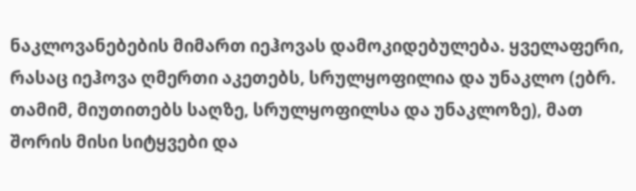ნაკლოვანებების მიმართ იეჰოვას დამოკიდებულება. ყველაფერი, რასაც იეჰოვა ღმერთი აკეთებს, სრულყოფილია და უნაკლო (ებრ. თამიმ, მიუთითებს საღზე, სრულყოფილსა და უნაკლოზე), მათ შორის მისი სიტყვები და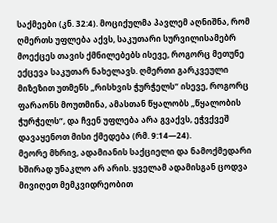საქმეები (კნ. 32:4). მოციქულმა პავლემ აღნიშნა, რომ ღმერთს უფლება აქვს, საკუთარი სურვილისამებრ მოექცეს თავის ქმნილებებს ისევე, როგორც მეთუნე ექცევა საკუთარ ნახელავს. ღმერთი გარკვეული მიზეზით უთმენს „რისხვის ჭურჭელს“ ისევე, როგორც ფარაონს მოუთმინა, ამასთან წყალობს „წყალობის ჭურჭელს“, და ჩვენ უფლება არა გვაქვს, ეჭვქვეშ დავაყენოთ მისი ქმედება (რმ. 9:14—24).
მეორე მხრივ, ადამიანის საქციელი და ნამოქმედარი ხშირად უნაკლო არ არის. ყველამ ადამისგან ცოდვა მივიღეთ მემკვიდრეობით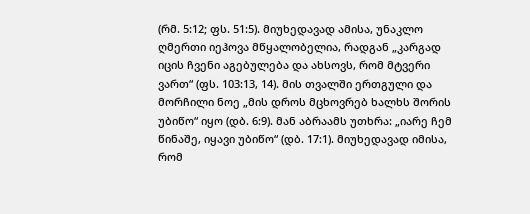(რმ. 5:12; ფს. 51:5). მიუხედავად ამისა, უნაკლო ღმერთი იეჰოვა მწყალობელია, რადგან „კარგად იცის ჩვენი აგებულება და ახსოვს, რომ მტვერი ვართ“ (ფს. 103:13, 14). მის თვალში ერთგული და მორჩილი ნოე „მის დროს მცხოვრებ ხალხს შორის უბიწო“ იყო (დბ. 6:9). მან აბრაამს უთხრა: „იარე ჩემ წინაშე, იყავი უბიწო“ (დბ. 17:1). მიუხედავად იმისა, რომ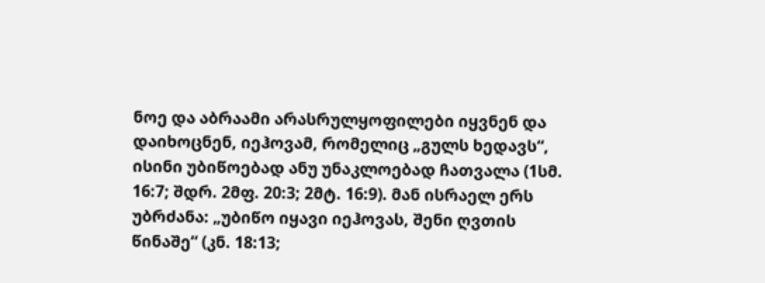ნოე და აბრაამი არასრულყოფილები იყვნენ და დაიხოცნენ, იეჰოვამ, რომელიც „გულს ხედავს“, ისინი უბიწოებად ანუ უნაკლოებად ჩათვალა (1სმ. 16:7; შდრ. 2მფ. 20:3; 2მტ. 16:9). მან ისრაელ ერს უბრძანა: „უბიწო იყავი იეჰოვას, შენი ღვთის წინაშე“ (კნ. 18:13;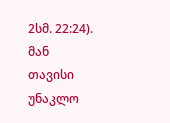2სმ. 22:24). მან თავისი უნაკლო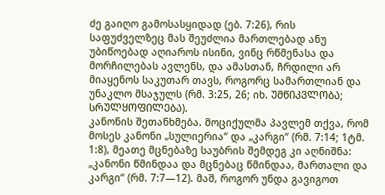ძე გაიღო გამოსასყიდად (ებ. 7:26), რის საფუძველზეც მას შეუძლია მართლებად ანუ უბიწოებად აღიაროს ისინი, ვინც რწმენასა და მორჩილებას ავლენს, და ამასთან, ჩრდილი არ მიაყენოს საკუთარ თავს, როგორც სამართლიან და უნაკლო მსაჯულს (რმ. 3:25, 26; იხ. ᲣᲛᲬᲘᲙᲕᲚᲝᲑᲐ; ᲡᲠᲣᲚᲧᲝᲤᲘᲚᲔᲑᲐ).
კანონის შეთანხმება. მოციქულმა პავლემ თქვა, რომ მოსეს კანონი „სულიერია“ და „კარგი“ (რმ. 7:14; 1ტმ. 1:8), მეათე მცნებაზე საუბრის შემდეგ კი აღნიშნა: „კანონი წმინდაა და მცნებაც წმინდაა, მართალი და კარგი“ (რმ. 7:7—12). მაშ, როგორ უნდა გავიგოთ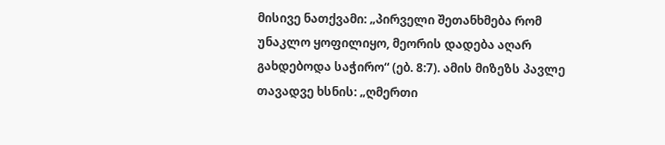მისივე ნათქვამი: „პირველი შეთანხმება რომ უნაკლო ყოფილიყო, მეორის დადება აღარ გახდებოდა საჭირო“ (ებ. 8:7). ამის მიზეზს პავლე თავადვე ხსნის: „ღმერთი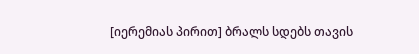[იერემიას პირით] ბრალს სდებს თავის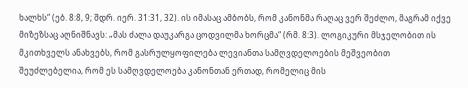ხალხს“ (ებ. 8:8, 9; შდრ. იერ. 31:31, 32). ის იმასაც ამბობს, რომ კანონმა რაღაც ვერ შეძლო, მაგრამ იქვე მიზეზსაც აღნიშნავს: „მას ძალა დაუკარგა ცოდვილმა ხორცმა“ (რმ. 8:3). ლოგიკური მსჯელობით ის მკითხველს ანახვებს, რომ გასრულყოფილება ლევიანთა სამღვდელოების მეშვეობით შეუძლებელია, რომ ეს სამღვდელოება კანონთან ერთად, რომელიც მის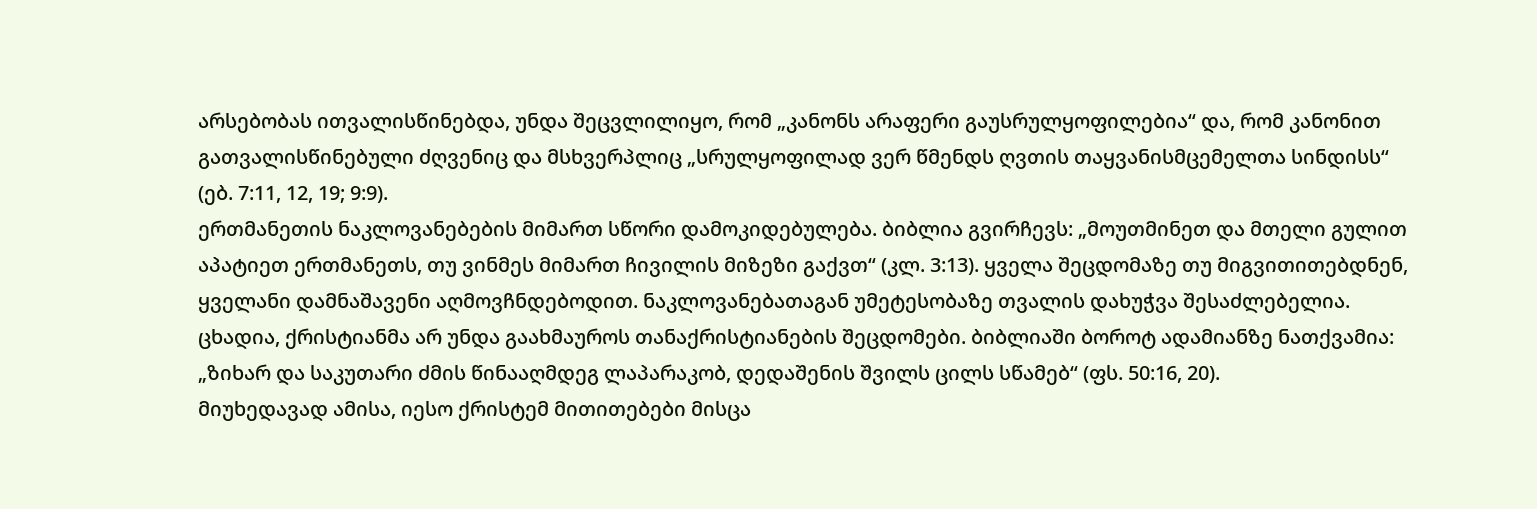არსებობას ითვალისწინებდა, უნდა შეცვლილიყო, რომ „კანონს არაფერი გაუსრულყოფილებია“ და, რომ კანონით გათვალისწინებული ძღვენიც და მსხვერპლიც „სრულყოფილად ვერ წმენდს ღვთის თაყვანისმცემელთა სინდისს“ (ებ. 7:11, 12, 19; 9:9).
ერთმანეთის ნაკლოვანებების მიმართ სწორი დამოკიდებულება. ბიბლია გვირჩევს: „მოუთმინეთ და მთელი გულით აპატიეთ ერთმანეთს, თუ ვინმეს მიმართ ჩივილის მიზეზი გაქვთ“ (კლ. 3:13). ყველა შეცდომაზე თუ მიგვითითებდნენ, ყველანი დამნაშავენი აღმოვჩნდებოდით. ნაკლოვანებათაგან უმეტესობაზე თვალის დახუჭვა შესაძლებელია. ცხადია, ქრისტიანმა არ უნდა გაახმაუროს თანაქრისტიანების შეცდომები. ბიბლიაში ბოროტ ადამიანზე ნათქვამია: „ზიხარ და საკუთარი ძმის წინააღმდეგ ლაპარაკობ, დედაშენის შვილს ცილს სწამებ“ (ფს. 50:16, 20).
მიუხედავად ამისა, იესო ქრისტემ მითითებები მისცა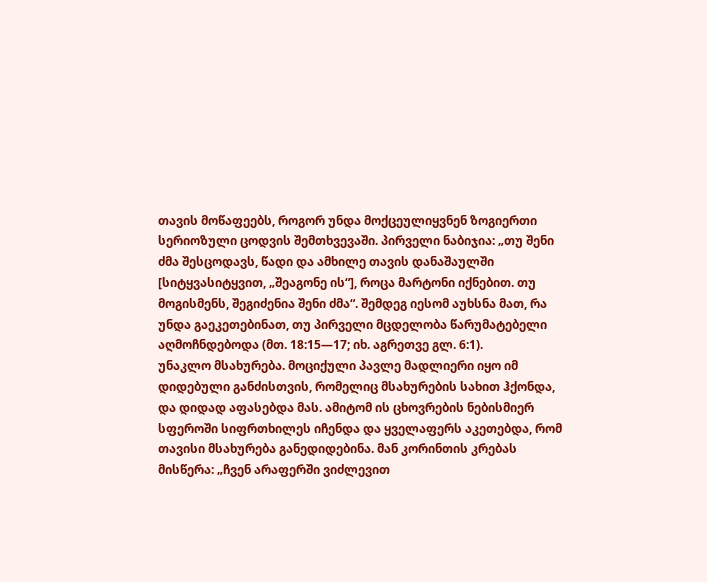თავის მოწაფეებს, როგორ უნდა მოქცეულიყვნენ ზოგიერთი სერიოზული ცოდვის შემთხვევაში. პირველი ნაბიჯია: „თუ შენი ძმა შესცოდავს, წადი და ამხილე თავის დანაშაულში [სიტყვასიტყვით, „შეაგონე ის“], როცა მარტონი იქნებით. თუ მოგისმენს, შეგიძენია შენი ძმა“. შემდეგ იესომ აუხსნა მათ, რა უნდა გაეკეთებინათ, თუ პირველი მცდელობა წარუმატებელი აღმოჩნდებოდა (მთ. 18:15—17; იხ. აგრეთვე გლ. 6:1).
უნაკლო მსახურება. მოციქული პავლე მადლიერი იყო იმ დიდებული განძისთვის, რომელიც მსახურების სახით ჰქონდა, და დიდად აფასებდა მას. ამიტომ ის ცხოვრების ნებისმიერ სფეროში სიფრთხილეს იჩენდა და ყველაფერს აკეთებდა, რომ თავისი მსახურება განედიდებინა. მან კორინთის კრებას მისწერა: „ჩვენ არაფერში ვიძლევით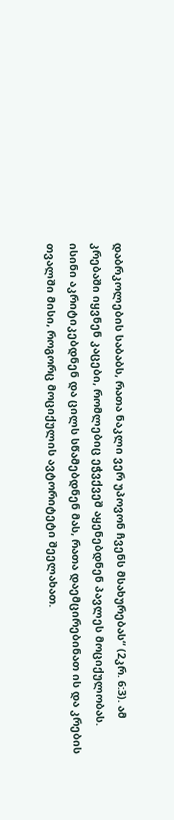დაბრკოლების საბაბს, რათა ნაკლი ვერ უპოვონ ჩვენს მსახურებას“ (2კრ. 6:3). ამ კრებაში იყვნენ კაცები, რომლებიც ეჭვქვეშ აყენებდნენ პავლეს მოციქულობას. ისინი აკრიტიკებდნენ და ცილს სწამებდნენ მას, რათა დაემცირებინათ ის და კრების თვალში მისი, როგორც მოციქულის ავტორიტეტი შეელახათ.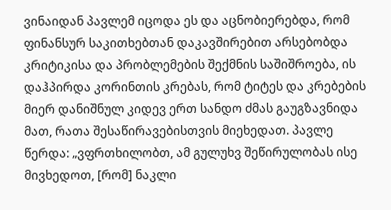ვინაიდან პავლემ იცოდა ეს და აცნობიერებდა, რომ ფინანსურ საკითხებთან დაკავშირებით არსებობდა კრიტიკისა და პრობლემების შექმნის საშიშროება, ის დაჰპირდა კორინთის კრებას, რომ ტიტეს და კრებების მიერ დანიშნულ კიდევ ერთ სანდო ძმას გაუგზავნიდა მათ, რათა შესაწირავებისთვის მიეხედათ. პავლე წერდა: „ვფრთხილობთ, ამ გულუხვ შეწირულობას ისე მივხედოთ, [რომ] ნაკლი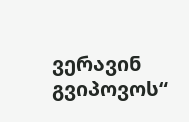ვერავინ გვიპოვოს“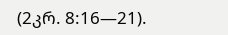(2კრ. 8:16—21).